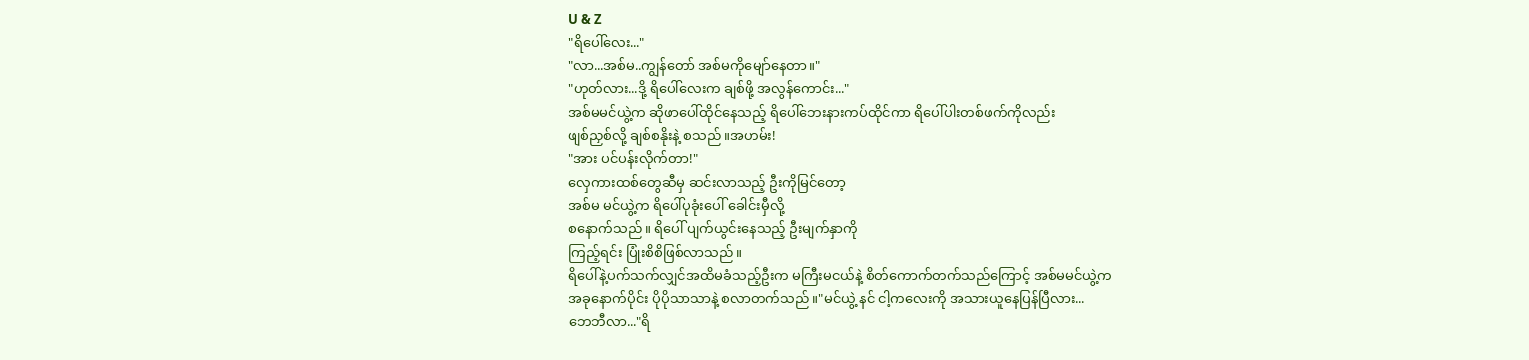U & Z
"ရိပေါ်လေး..."
"လာ...အစ်မ..ကျွန်တော် အစ်မကိုမျော်နေတာ။"
"ဟုတ်လား...ဒို့ ရိပေါ်လေးက ချစ်ဖို့ အလွန်ကောင်း..."
အစ်မမင်ယွဲ့က ဆိုဖာပေါ်ထိုင်နေသည့် ရိပေါ်ဘေးနားကပ်ထိုင်ကာ ရိပေါ်ပါးတစ်ဖက်ကိုလည်း
ဖျစ်ညှစ်လို့ ချစ်စနိုးနဲ့ စသည်။အဟမ်း!
"အား ပင်ပန်းလိုက်တာ!"
လှေကားထစ်တွေဆီမှ ဆင်းလာသည့် ဦးကိုမြင်တော့
အစ်မ မင်ယွဲ့က ရိပေါ်ပုခုံးပေါ် ခေါင်းမှီလို့
စနောက်သည်။ ရိပေါ် ပျက်ယွင်းနေသည့် ဦးမျက်နှာကို
ကြည့်ရင်း ပြုံးစိစိဖြစ်လာသည်။
ရိပေါ်နဲ့ပက်သက်လျှင်အထိမခံသည့်ဦးက မကြီးမငယ်နဲ့ စိတ်ကောက်တက်သည်ကြောင့် အစ်မမင်ယွဲ့က
အခုနောက်ပိုင်း ပိုပိုသာသာနဲ့ စလာတက်သည်။"မင်ယွဲ့ နင် ငါ့ကလေးကို အသားယူနေပြန်ပြီလား...
ဘေဘီလာ..."ရိ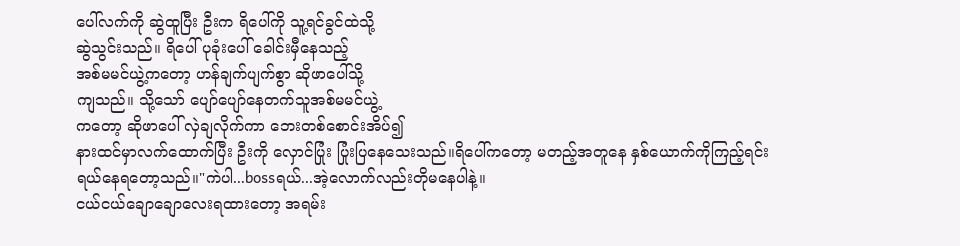ပေါ်လက်ကို ဆွဲထူပြီး ဦးက ရိပေါ်ကို သူ့ရင်ခွင်ထဲသို့
ဆွဲသွင်းသည်။ ရိပေါ် ပုခုံးပေါ် ခေါင်းမှီနေသည့်
အစ်မမင်ယွဲ့ကတော့ ဟန်ချက်ပျက်စွာ ဆိုဖာပေါ်သို့
ကျသည်။ သို့သော် ပျော်ပျော်နေတက်သူအစ်မမင်ယွဲ့
ကတော့ ဆိုဖာပေါ် လှဲချလိုက်ကာ ဘေးတစ်စောင်းအိပ်၍
နားထင်မှာလက်ထောက်ပြီး ဦးကို လှောင်ပြုံး ပြုံးပြနေသေးသည်။ရိပေါ်ကတော့ မတည့်အတူနေ နှစ်ယောက်ကိုကြည့်ရင်း
ရယ်နေရတော့သည်။"ကဲပါ...bossရယ်...အဲ့လောက်လည်းတိုမနေပါနဲ့။
ငယ်ငယ်ချောချောလေးရထားတော့ အရမ်း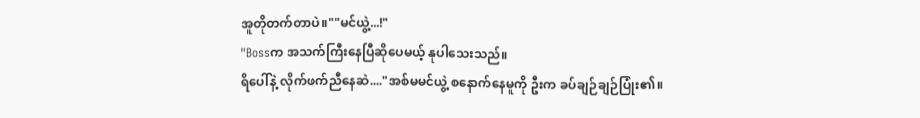အူတိုတက်တာပဲ။""မင်ယွဲ့...!"
"Bossက အသက်ကြီးနေပြီဆိုပေမယ့် နုပါသေးသည်။
ရိပေါ်နဲ့ လိုက်ဖက်ညီနေဆဲ...."အစ်မမင်ယွဲ့ စနောက်နေမူကို ဦးက ခပ်ချဉ်ချဉ်ပြုံး၏။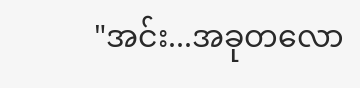"အင်း...အခုတလော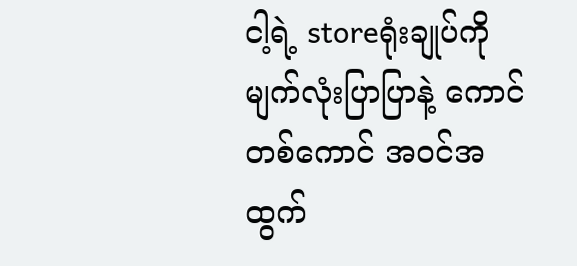ငါ့ရဲ့ storeရုံးချုပ်ကို
မျက်လုံးပြာပြာနဲ့ ကောင်တစ်ကောင် အဝင်အထွက်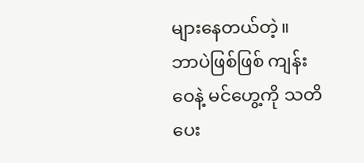များနေတယ်တဲ့။
ဘာပဲဖြစ်ဖြစ် ကျန်းဝေနဲ့ မင်ဟွေ့ကို သတိပေး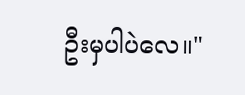ဦးမှပါပဲလေ။"